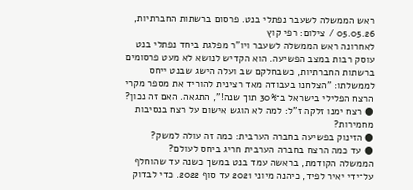ראש הממשלה לשעבר נפתלי בנט. פרסום ברשתות החברתיות, 05.05.26 / צילום: רפי קוץ
לאחרונה ראש הממשלה לשעבר ויו"ר מפלגת ביחד נפתלי בנט עוסק רבות במצב הפשיעה. הוא הקדיש לנושא לא מעט פרסומים ברשתות החברתיות, כשבחלקם שב ועלה הישג שבנט ייחס לממשלתו: "הצלחנו בעבודה מאד רצינית להוריד את מספר מקרי הרצח הפלילי בישראל ב־30% תוך שנה!", התגאה. האם זה נכון?
● רצח ימנו זלקה ז"ל: למה לא הוגש אישום על רצח בנסיבות מחמירות?
● הזינוק בפשיעה בחברה הערבית: כמה זה עולה למשק?
● עד כמה הרצח בחברה הערבית חריג ביחס לעולם?
הממשלה הקודמת, בראשה עמד בנט במשך כשנה עד שהוחלף על־ידי יאיר לפיד, כיהנה מיוני 2021 עד סוף 2022. כדי לבדוק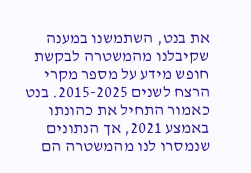את בנט, השתמשנו במענה שקיבלנו מהמשטרה לבקשת חופש מידע על מספר מקרי הרצח לשנים 2015-2025. בנט כאמור התחיל את כהונתו באמצע 2021, אך הנתונים שנמסרו לנו מהמשטרה הם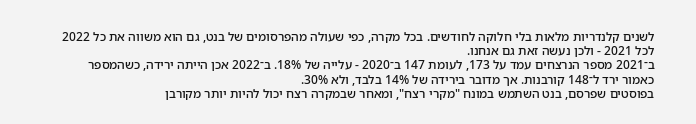לשנים קלנדריות מלאות בלי חלוקה לחודשים. בכל מקרה, כפי שעולה מהפרסומים של בנט, גם הוא משווה את כל 2022 לכל 2021 - ולכן נעשה זאת גם אנחנו.
ב־2021 מספר הנרצחים עמד על 173, לעומת 147 ב־2020 - עלייה של 18%. ב־2022 אכן הייתה ירידה, כשהמספר כאמור ירד ל־148 קורבנות. אך מדובר בירידה של 14% בלבד, ולא 30%.
בפוסטים שפרסם, בנט השתמש במונח "מקרי רצח", ומאחר שבמקרה רצח יכול להיות יותר מקורבן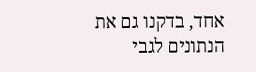אחד, בדקנו גם את הנתונים לגבי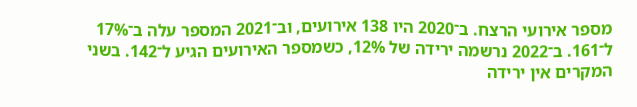מספר אירועי הרצח. ב־2020 היו 138 אירועים, וב־2021 המספר עלה ב־17% ל־161. ב־2022 נרשמה ירידה של 12%, כשמספר האירועים הגיע ל־142. בשני המקרים אין ירידה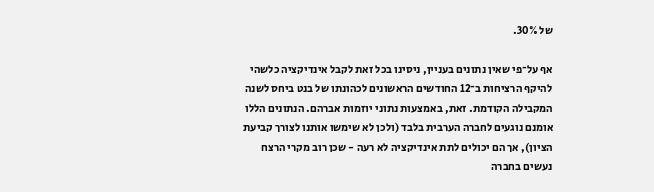של 30%.

אף על־פי שאין נתונים בעניין, ניסינו בכל זאת לקבל אינדיקציה כלשהי להיקף הרציחות ב־12 החודשים הראשונים לכהונתו של בנט ביחס לשנה המקבילה הקודמת. זאת, באמצעות נתוני יוזמות אברהם. הנתונים הללו אומנם נוגעים לחברה הערבית בלבד (ולכן לא שימשו אותנו לצורך קביעת הציון), אך הם יכולים לתת אינדיקציה לא רעה - שכן רוב מקרי הרצח נעשים בחברה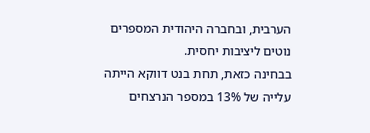הערבית, ובחברה היהודית המספרים נוטים ליציבות יחסית.
בבחינה כזאת, תחת בנט דווקא הייתה עלייה של 13% במספר הנרצחים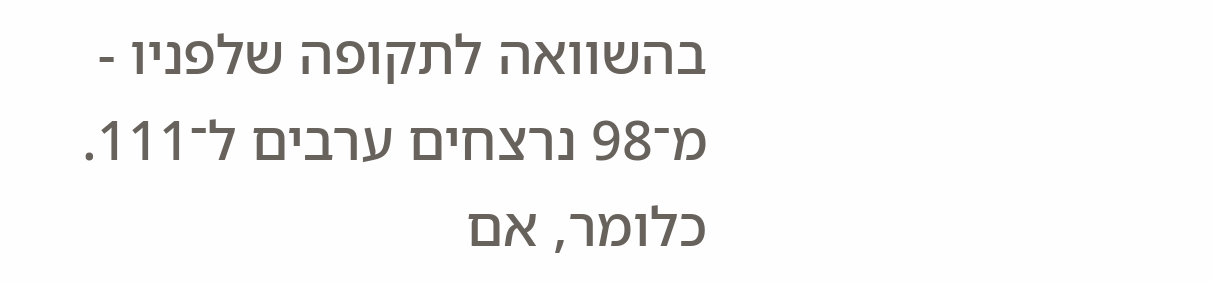בהשוואה לתקופה שלפניו - מ־98 נרצחים ערבים ל־111. כלומר, אם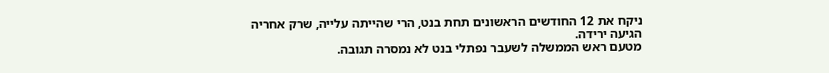ניקח את 12 החודשים הראשונים תחת בנט, הרי שהייתה עלייה, שרק אחריה הגיעה ירידה.
מטעם ראש הממשלה לשעבר נפתלי בנט לא נמסרה תגובה.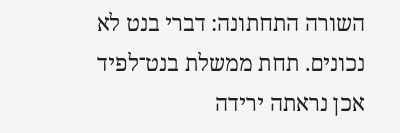השורה התחתונה: דברי בנט לא נכונים. תחת ממשלת בנט־לפיד אכן נראתה ירידה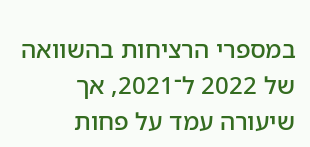במספרי הרציחות בהשוואה של 2022 ל־2021, אך שיעורה עמד על פחות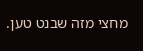מחצי מזה שבנט טען.